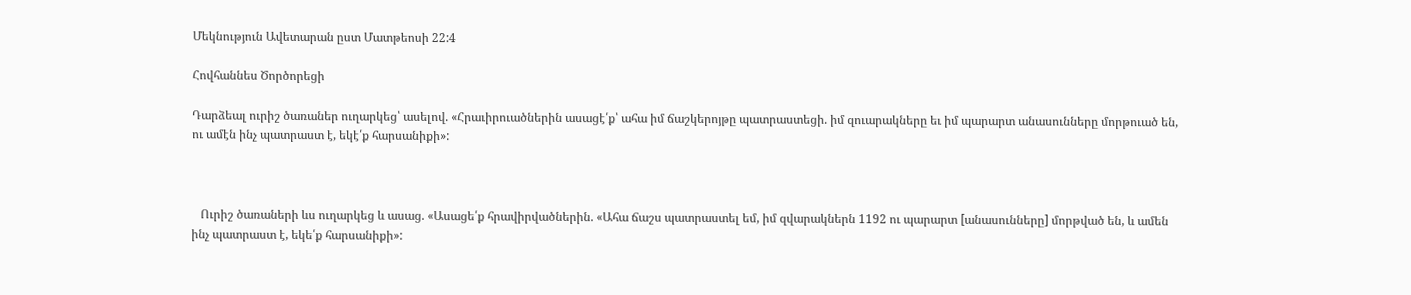Մեկնություն Ավետարան ըստ Մատթեոսի 22:4

Հովհաննես Ծործորեցի

Դարձեալ ուրիշ ծառաներ ուղարկեց՝ ասելով. «Հրաւիրուածներին ասացէ՛ք՝ ահա իմ ճաշկերոյթը պատրաստեցի. իմ զուարակները եւ իմ պարարտ անասունները մորթուած են, ու ամէն ինչ պատրաստ է, եկէ՛ք հարսանիքի»:



   Ուրիշ ծառաների ևս ուղարկեց և ասաց. «Ասացե՛ք հրավիրվածներին. «Ահա ճաշս պատրաստել եմ, իմ զվարակներն 1192 ու պարարտ [անասունները] մորթված են, և ամեն ինչ պատրաստ է, եկե՛ք հարսանիքի»: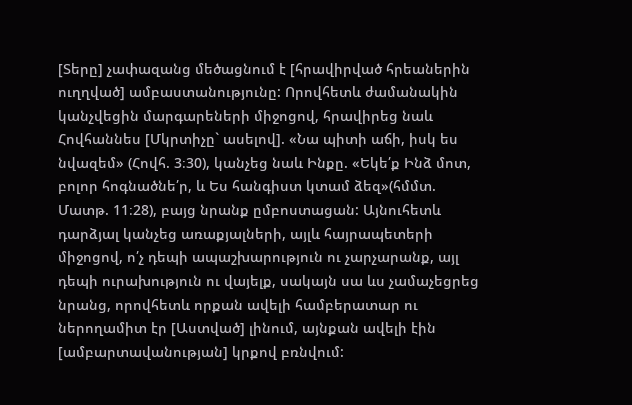[Տերը] չափազանց մեծացնում է [հրավիրված հրեաներին ուղղված] ամբաստանությունը: Որովհետև ժամանակին կանչվեցին մարգարեների միջոցով, հրավիրեց նաև Հովհաննես [Մկրտիչը` ասելով]. «Նա պիտի աճի, իսկ ես նվազեմ» (Հովհ. 3։30), կանչեց նաև Ինքը. «Եկե՛ք Ինձ մոտ, բոլոր հոգնածնե՛ր, և Ես հանգիստ կտամ ձեզ»(հմմտ. Մատթ. 11։28), բայց նրանք ըմբոստացան: Այնուհետև դարձյալ կանչեց առաքյալների, այլև հայրապետերի միջոցով, ո՛չ դեպի ապաշխարություն ու չարչարանք, այլ դեպի ուրախություն ու վայելք, սակայն սա ևս չամաչեցրեց նրանց, որովհետև որքան ավելի համբերատար ու ներողամիտ էր [Աստված] լինում, այնքան ավելի էին [ամբարտավանության] կրքով բռնվում: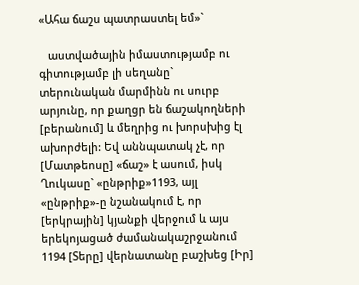«Ահա ճաշս պատրաստել եմ»`

   աստվածային իմաստությամբ ու գիտությամբ լի սեղանը` տերունական մարմինն ու սուրբ արյունը, որ քաղցր են ճաշակողների [բերանում] և մեղրից ու խորսխից էլ ախորժելի: Եվ աննպատակ չէ, որ [Մատթեոսը] «ճաշ» է ասում, իսկ Ղուկասը` «ընթրիք»1193, այլ «ընթրիք»-ը նշանակում է, որ [երկրային] կյանքի վերջում և այս երեկոյացած ժամանակաշրջանում 1194 [Տերը] վերնատանը բաշխեց [Իր]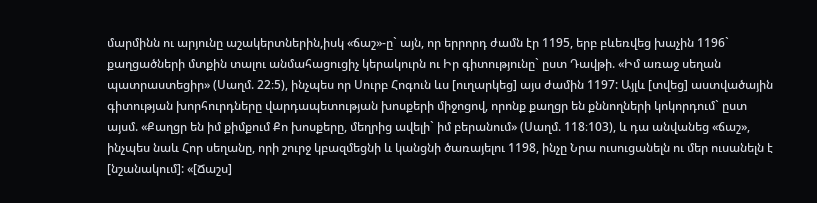մարմինն ու արյունը աշակերտներին,իսկ «ճաշ»-ը` այն, որ երրորդ ժամն էր 1195, երբ բևեռվեց խաչին 1196` քաղցածների մտքին տալու անմահացուցիչ կերակուրն ու Իր գիտությունը` ըստ Դավթի. «Իմ առաջ սեղան պատրաստեցիր» (Սաղմ. 22։5), ինչպես որ Սուրբ Հոգուն ևս [ուղարկեց] այս ժամին 1197: Այլև [տվեց] աստվածային գիտության խորհուրդները վարդապետության խոսքերի միջոցով, որոնք քաղցր են քննողների կոկորդում` ըստ այսմ. «Քաղցր են իմ քիմքում Քո խոսքերը, մեղրից ավելի` իմ բերանում» (Սաղմ. 118։103), և դա անվանեց «ճաշ», ինչպես նաև Հոր սեղանը, որի շուրջ կբազմեցնի և կանցնի ծառայելու 1198, ինչը Նրա ուսուցանելն ու մեր ուսանելն է [նշանակում]: «[Ճաշս]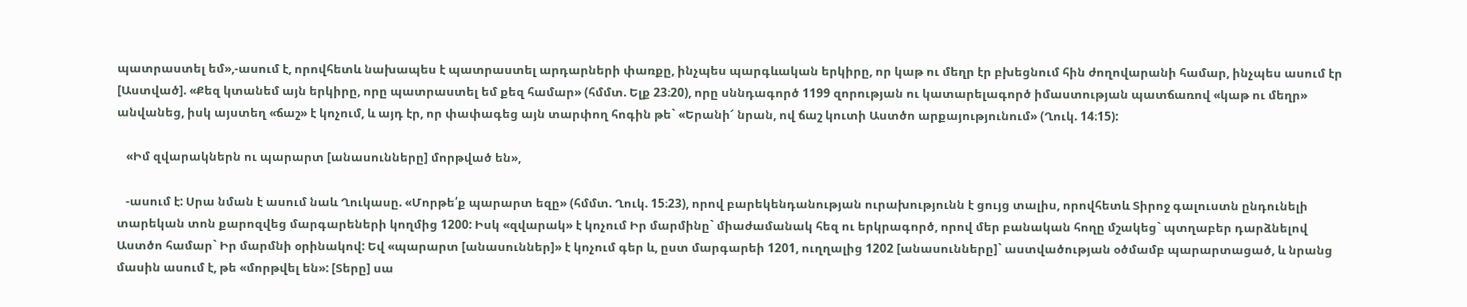պատրաստել եմ»,-ասում է, որովհետև նախապես է պատրաստել արդարների փառքը, ինչպես պարգևական երկիրը, որ կաթ ու մեղր էր բխեցնում հին ժողովարանի համար, ինչպես ասում էր [Աստված]. «Քեզ կտանեմ այն երկիրը, որը պատրաստել եմ քեզ համար» (հմմտ. Ելք 23։20), որը սննդագործ 1199 զորության ու կատարելագործ իմաստության պատճառով «կաթ ու մեղր» անվանեց, իսկ այստեղ «ճաշ» է կոչում, և այդ էր, որ փափագեց այն տարփող հոգին թե` «Երանի՜ նրան, ով ճաշ կուտի Աստծո արքայությունում» (Ղուկ. 14։15):

   «Իմ զվարակներն ու պարարտ [անասունները] մորթված են»,

   -ասում է: Սրա նման է ասում նաև Ղուկասը. «Մորթե՛ք պարարտ եզը» (հմմտ. Ղուկ. 15։23), որով բարեկենդանության ուրախությունն է ցույց տալիս, որովհետև Տիրոջ գալուստն ընդունելի տարեկան տոն քարոզվեց մարգարեների կողմից 1200: Իսկ «զվարակ» է կոչում Իր մարմինը` միաժամանակ հեզ ու երկրագործ, որով մեր բանական հողը մշակեց` պտղաբեր դարձնելով Աստծո համար` Իր մարմնի օրինակով: Եվ «պարարտ [անասուններ]» է կոչում գեր և, ըստ մարգարեի 1201, ուղղալից 1202 [անասունները]` աստվածության օծմամբ պարարտացած, և նրանց մասին ասում է, թե «մորթվել են»: [Տերը] սա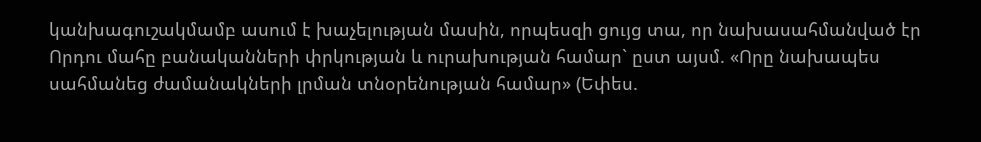կանխագուշակմամբ ասում է խաչելության մասին, որպեսզի ցույց տա, որ նախասահմանված էր Որդու մահը բանականների փրկության և ուրախության համար` ըստ այսմ. «Որը նախապես սահմանեց ժամանակների լրման տնօրենության համար» (Եփես.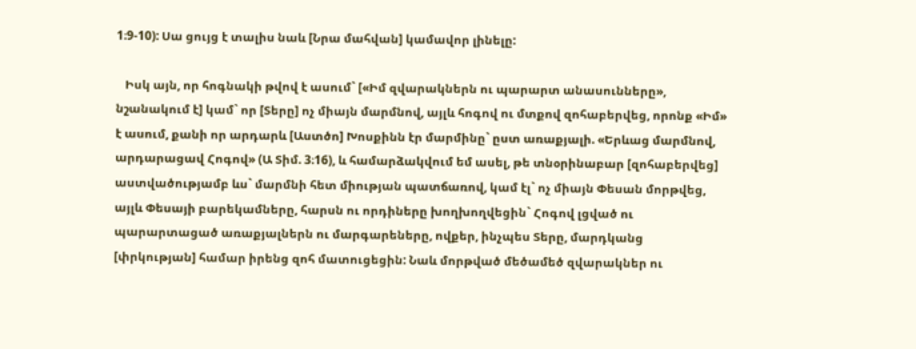1։9-10): Սա ցույց է տալիս նաև [Նրա մահվան] կամավոր լինելը:

   Իսկ այն, որ հոգնակի թվով է ասում` [«Իմ զվարակներն ու պարարտ անասունները», նշանակում է] կամ` որ [Տերը] ոչ միայն մարմնով, այլև հոգով ու մտքով զոհաբերվեց, որոնք «Իմ» է ասում, քանի որ արդարև [Աստծո] Խոսքինն էր մարմինը` ըստ առաքյալի. «Երևաց մարմնով, արդարացավ Հոգով» (Ա Տիմ. 3։16), և համարձակվում եմ ասել, թե տնօրինաբար [զոհաբերվեց] աստվածությամբ ևս` մարմնի հետ միության պատճառով, կամ էլ` ոչ միայն Փեսան մորթվեց, այլև Փեսայի բարեկամները, հարսն ու որդիները խողխողվեցին` Հոգով լցված ու պարարտացած առաքյալներն ու մարգարեները, ովքեր, ինչպես Տերը, մարդկանց [փրկության] համար իրենց զոհ մատուցեցին: Նաև մորթված մեծամեծ զվարակներ ու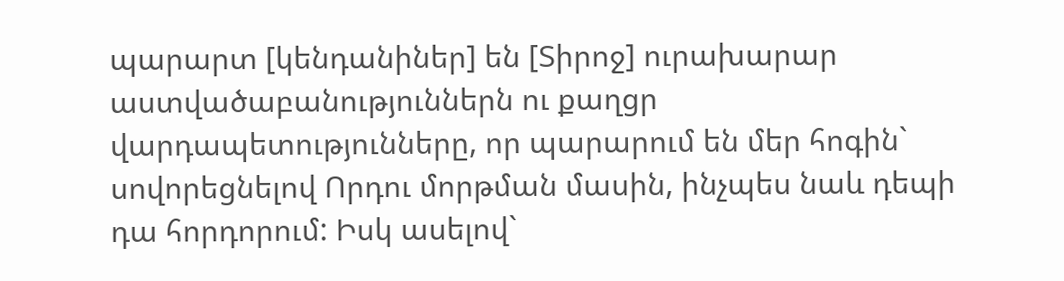պարարտ [կենդանիներ] են [Տիրոջ] ուրախարար աստվածաբանություններն ու քաղցր վարդապետությունները, որ պարարում են մեր հոգին` սովորեցնելով Որդու մորթման մասին, ինչպես նաև դեպի դա հորդորում: Իսկ ասելով`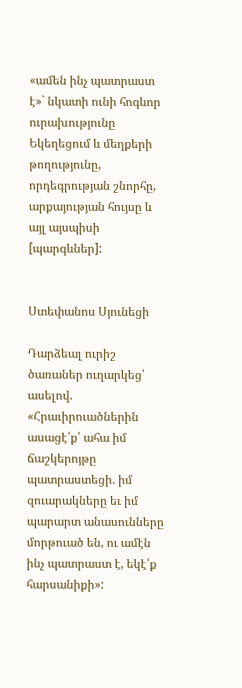«ամեն ինչ պատրաստ է»` նկատի ունի հոգևոր ուրախությունը Եկեղեցում և մեղքերի թողությունը, որդեգրության շնորհը, արքայության հույսը և այլ այսպիսի [պարգևներ]:


Ստեփանոս Սյունեցի

Դարձեալ ուրիշ ծառաներ ուղարկեց՝ ասելով. «Հրաւիրուածներին ասացէ՛ք՝ ահա իմ ճաշկերոյթը պատրաստեցի. իմ զուարակները եւ իմ պարարտ անասունները մորթուած են, ու ամէն ինչ պատրաստ է, եկէ՛ք հարսանիքի»: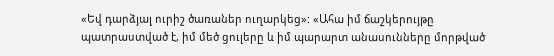«Եվ դարձյալ ուրիշ ծառաներ ուղարկեց»: «Ահա իմ ճաշկերույթը պատրաստված է, իմ մեծ ցուլերը և իմ պարարտ անասունները մորթված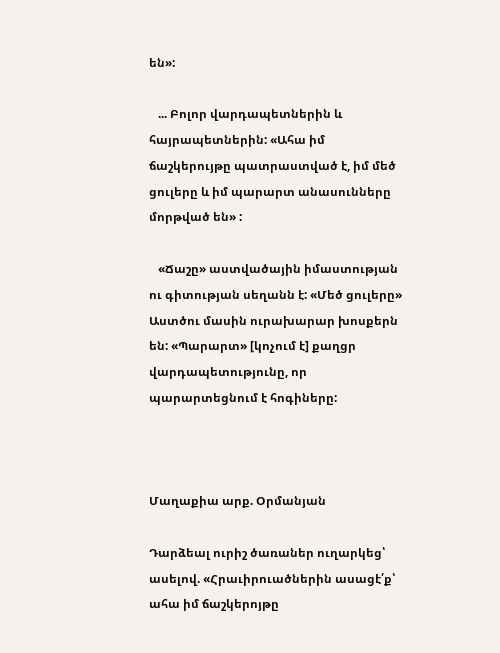են»:

   ... Բոլոր վարդապետներին և հայրապետներին: «Ահա իմ ճաշկերույթը պատրաստված է, իմ մեծ ցուլերը և իմ պարարտ անասունները մորթված են» :

   «Ճաշը» աստվածային իմաստության ու գիտության սեղանն է: «Մեծ ցուլերը» Աստծու մասին ուրախարար խոսքերն են: «Պարարտ» [կոչում է] քաղցր վարդապետությունը, որ պարարտեցնում է հոգիները:



Մաղաքիա արք. Օրմանյան

Դարձեալ ուրիշ ծառաներ ուղարկեց՝ ասելով. «Հրաւիրուածներին ասացէ՛ք՝ ահա իմ ճաշկերոյթը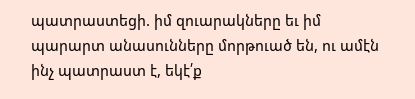պատրաստեցի. իմ զուարակները եւ իմ պարարտ անասունները մորթուած են, ու ամէն ինչ պատրաստ է, եկէ՛ք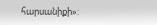հարսանիքի»: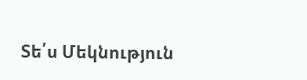Տե՛ս Մեկնություն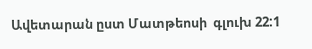Ավետարան ըստ Մատթեոսի  գլուխ 22:1